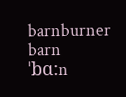barnburner
barn
ˈbɑ:n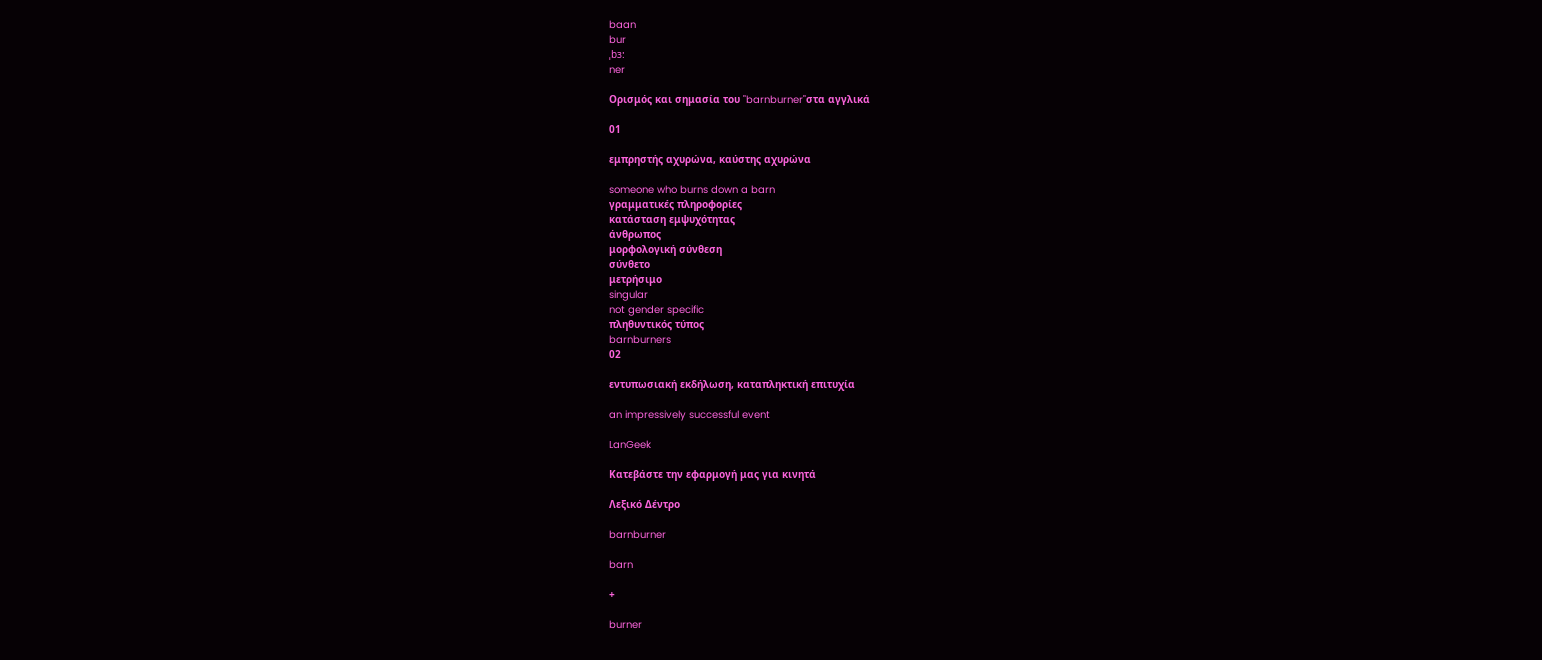baan
bur
ˌbɜ:
ner

Ορισμός και σημασία του "barnburner"στα αγγλικά

01

εμπρηστής αχυρώνα, καύστης αχυρώνα

someone who burns down a barn
γραμματικές πληροφορίες
κατάσταση εμψυχότητας
άνθρωπος
μορφολογική σύνθεση
σύνθετο
μετρήσιμο
singular
not gender specific
πληθυντικός τύπος
barnburners
02

εντυπωσιακή εκδήλωση, καταπληκτική επιτυχία

an impressively successful event

LanGeek

Κατεβάστε την εφαρμογή μας για κινητά

Λεξικό Δέντρο

barnburner

barn

+

burner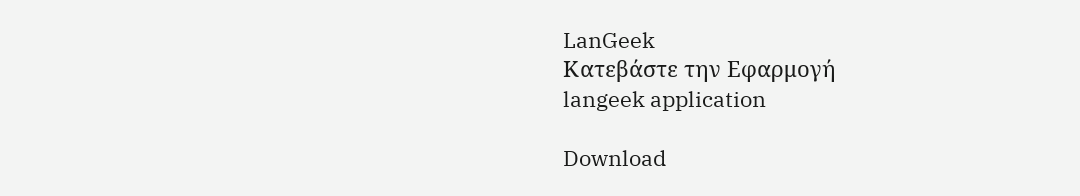LanGeek
Κατεβάστε την Εφαρμογή
langeek application

Download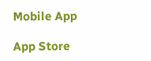Mobile App

App Store